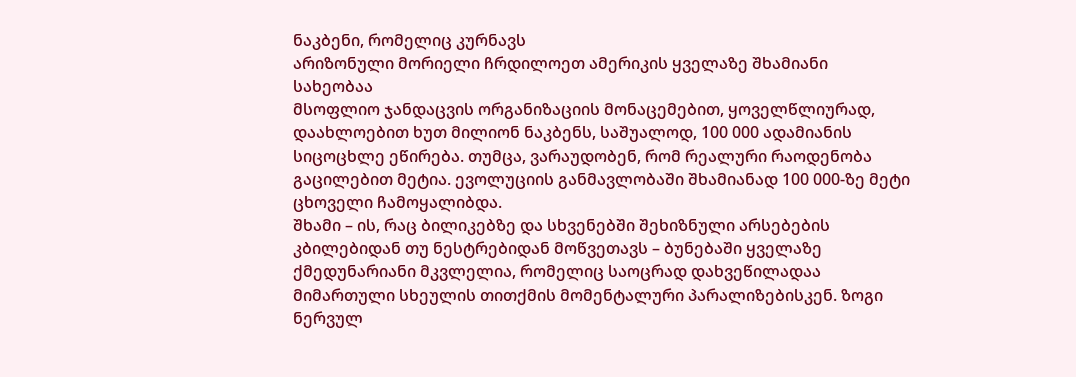ნაკბენი, რომელიც კურნავს
არიზონული მორიელი ჩრდილოეთ ამერიკის ყველაზე შხამიანი სახეობაა
მსოფლიო ჯანდაცვის ორგანიზაციის მონაცემებით, ყოველწლიურად, დაახლოებით ხუთ მილიონ ნაკბენს, საშუალოდ, 100 000 ადამიანის სიცოცხლე ეწირება. თუმცა, ვარაუდობენ, რომ რეალური რაოდენობა გაცილებით მეტია. ევოლუციის განმავლობაში შხამიანად 100 000-ზე მეტი ცხოველი ჩამოყალიბდა.
შხამი – ის, რაც ბილიკებზე და სხვენებში შეხიზნული არსებების კბილებიდან თუ ნესტრებიდან მოწვეთავს – ბუნებაში ყველაზე ქმედუნარიანი მკვლელია, რომელიც საოცრად დახვეწილადაა მიმართული სხეულის თითქმის მომენტალური პარალიზებისკენ. ზოგი ნერვულ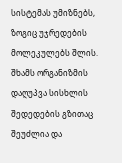სისტემას უმიზნებს, ზოგიც უჯრედების მოლეკულებს შლის. შხამს ორგანიზმის დაღუპვა სისხლის შედედების გზითაც შეუძლია და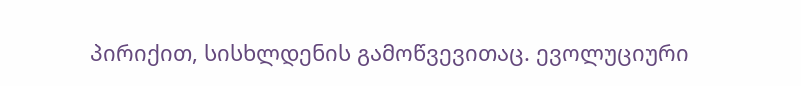პირიქით, სისხლდენის გამოწვევითაც. ევოლუციური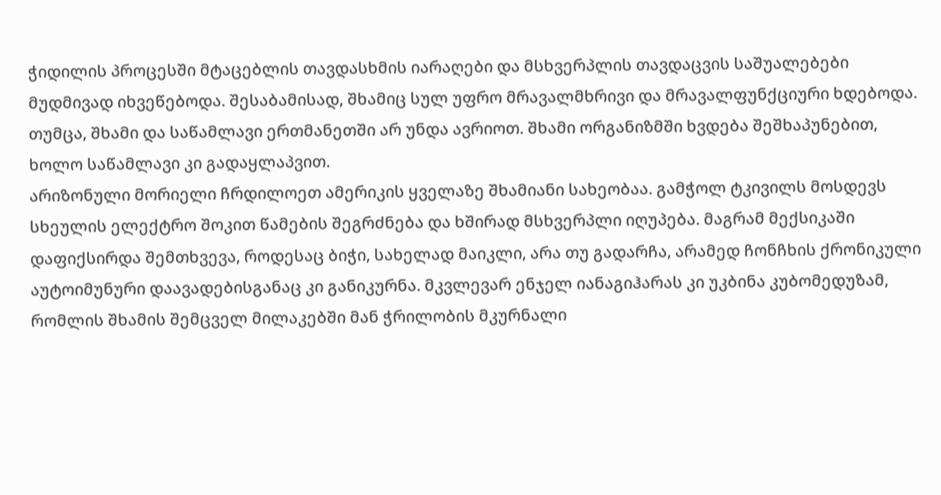ჭიდილის პროცესში მტაცებლის თავდასხმის იარაღები და მსხვერპლის თავდაცვის საშუალებები მუდმივად იხვეწებოდა. შესაბამისად, შხამიც სულ უფრო მრავალმხრივი და მრავალფუნქციური ხდებოდა. თუმცა, შხამი და საწამლავი ერთმანეთში არ უნდა ავრიოთ. შხამი ორგანიზმში ხვდება შეშხაპუნებით, ხოლო საწამლავი კი გადაყლაპვით.
არიზონული მორიელი ჩრდილოეთ ამერიკის ყველაზე შხამიანი სახეობაა. გამჭოლ ტკივილს მოსდევს სხეულის ელექტრო შოკით წამების შეგრძნება და ხშირად მსხვერპლი იღუპება. მაგრამ მექსიკაში დაფიქსირდა შემთხვევა, როდესაც ბიჭი, სახელად მაიკლი, არა თუ გადარჩა, არამედ ჩონჩხის ქრონიკული აუტოიმუნური დაავადებისგანაც კი განიკურნა. მკვლევარ ენჯელ იანაგიჰარას კი უკბინა კუბომედუზამ, რომლის შხამის შემცველ მილაკებში მან ჭრილობის მკურნალი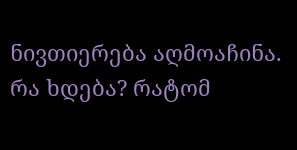ნივთიერება აღმოაჩინა. რა ხდება? რატომ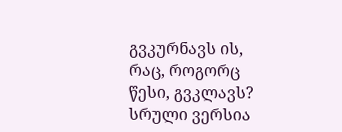გვკურნავს ის, რაც, როგორც წესი, გვკლავს?
სრული ვერსია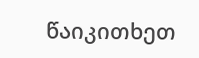წაიკითხეთ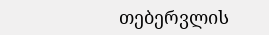თებერვლის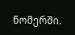ნომერში.